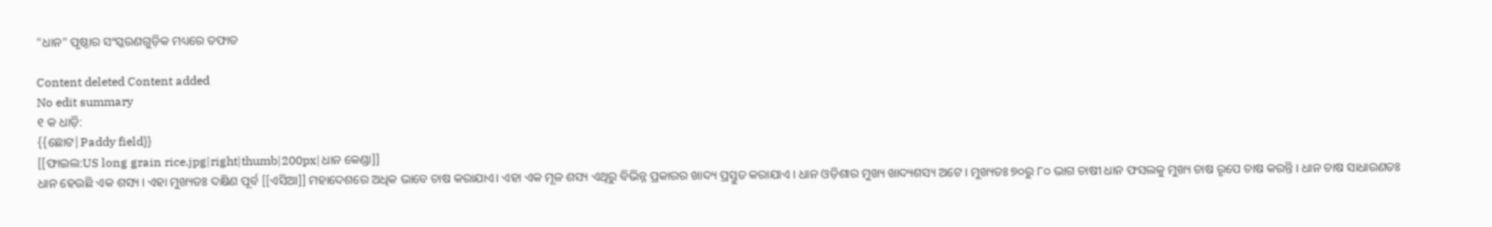"ଧାନ" ପୃଷ୍ଠାର ସଂସ୍କରଣ‌ଗୁଡ଼ିକ ମଧ୍ୟରେ ତଫାତ

Content deleted Content added
No edit summary
୧ କ ଧାଡ଼ି:
{{ଛୋଟ|Paddy field}}
[[ଫାଇଲ:US long grain rice.jpg|right|thumb|200px|ଧାନ କେଣ୍ଡା]]
ଧାନ ହେଉଛି ଏକ ଶସ୍ୟ । ଏହା ମୁଖ୍ୟତଃ ଦକ୍ଷିଣ ପୂର୍ବ [[ଏସିଆ]] ମହାଦେଶରେ ଅଧିକ ଭାବେ ଚାଷ କରାଯାଏ। ଏହା ଏକ ମୂଳ ଶସ୍ୟ ଏଥିରୁ ବିଭିନ୍ନ ପ୍ରକାରର ଖାଦ୍ୟ ପ୍ରସ୍ତୁତ କରାଯାଏ । ଧାନ ଓଡ଼ିଶାର ମୁଖ୍ୟ ଖାଦ୍ୟଶସ୍ୟ ଅଟେ । ମୁଖ୍ୟତଃ ୭୦ରୁ ୮୦ ଭାଗ ଚାଷୀ ଧାନ ଫସଲକୁ ମୁଖ୍ୟ ଚାଷ ରୃପେ ଚାଷ କରନ୍ତି । ଧାନ ଚାଷ ସାଧାରଣତଃ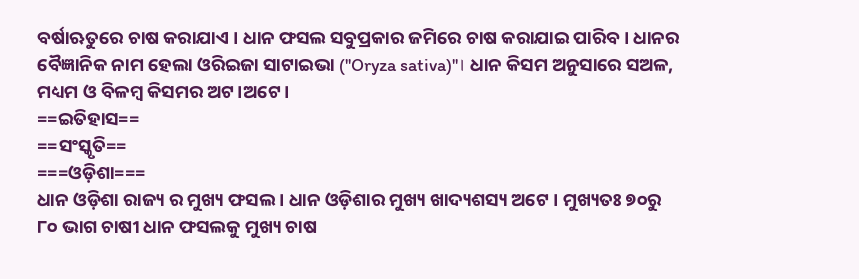ବର୍ଷାଋତୁରେ ଚାଷ କରାଯାଏ । ଧାନ ଫସଲ ସବୁପ୍ରକାର ଜମିରେ ଚାଷ କରାଯାଇ ପାରିବ। ଧାନର ବୈଜ୍ଞାନିକ ନାମ ହେଲା ଓରିଇଜା ସାଟାଇଭା (''Oryza sativa)''। ଧାନ କିସମ ଅନୁସାରେ ସଅଳ, ମଧ୍ୟମ ଓ ବି‌ଳମ୍ବ କିସମର ଅଟ।ଅଟେ।
==ଇତିହାସ==
==ସଂସ୍କୃତି==
===ଓଡ଼ିଶା===
ଧାନ ଓଡ଼ିଶା ରାଜ୍ୟ ର ମୁଖ୍ୟ ଫସଲ । ଧାନ ଓଡ଼ିଶାର ମୁଖ୍ୟ ଖାଦ୍ୟଶସ୍ୟ ଅଟେ । ମୁଖ୍ୟତଃ ୭୦ରୁ ୮୦ ଭାଗ ଚାଷୀ ଧାନ ଫସଲକୁ ମୁଖ୍ୟ ଚାଷ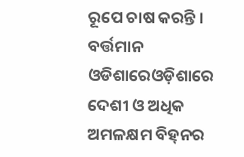ରୂପେ ଚାଷ କରନ୍ତି । ବର୍ତ୍ତମାନ ଓଡିଶାରେଓଡ଼ିଶାରେ ଦେଶୀ ଓ ଅଧିକ ଅମଳକ୍ଷମ ବିହ୍‌ନର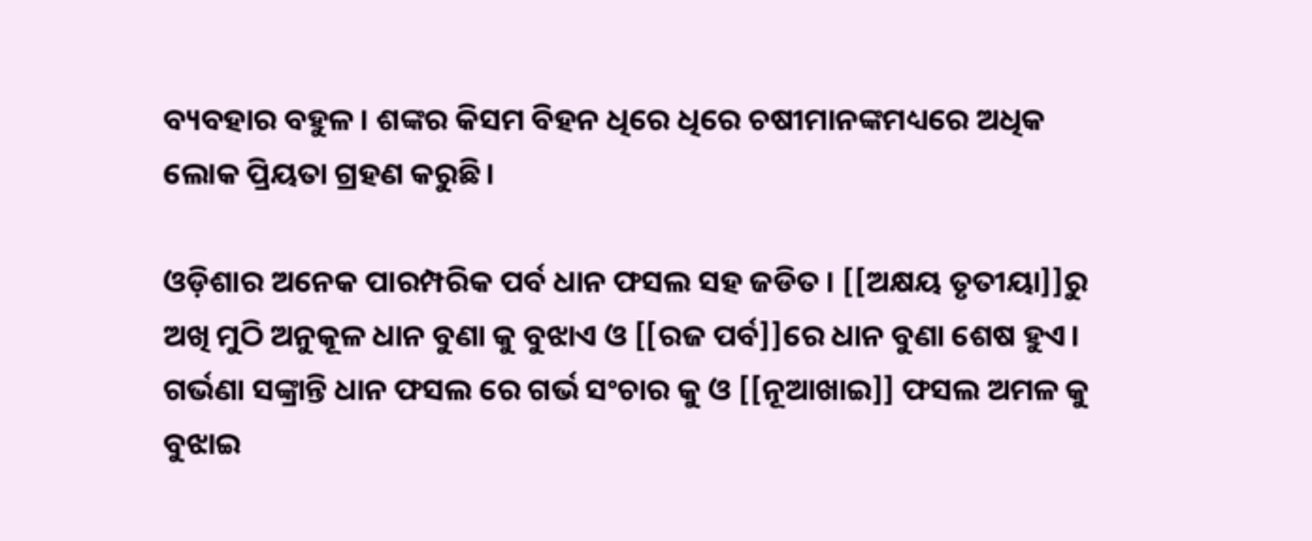ବ୍ୟବ‌ହାର ବ‌ହୁଳ। ଶଙ୍କର କିସମ ବିହ‌ନ ଧିରେ ଧିରେ ଚଷୀମାନ‌ଙ୍କମଧ୍ୟରେ ଅଧିକ ଲୋକ ପ‌୍ରିୟତା ଗ୍ରହଣ କରୁଛି।

ଓଡ଼ିଶାର ଅନେକ ପାରମ୍ପରିକ ପର୍ବ ଧାନ ଫସଲ ସହ ଜଡିତ । [[ଅକ୍ଷୟ ତୃତୀୟା]]ରୁ ଅଖି ମୁଠି ଅନୁକୂଳ ଧାନ ବୁଣା କୁ ବୁଝାଏ ଓ [[ରଜ ପର୍ବ]]ରେ ଧାନ ବୁଣା ଶେଷ ହୁଏ। ଗର୍ଭଣା ସଙ୍କ୍ରାନ୍ତି ଧାନ ଫସଲ ରେ ଗର୍ଭ ସଂଚାର କୁ ଓ [[ନୂଆଖାଇ]] ଫସଲ ଅମଳ କୁ ବୁଝାଇ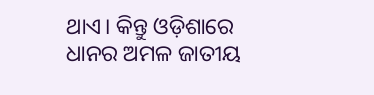ଥାଏ। କିନ୍ତୁ ଓଡ଼ିଶାରେ ଧାନର ଅମଳ ଜାତୀୟ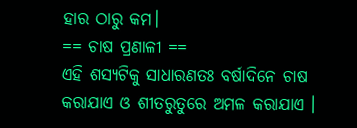ହାର ଠାରୁ କମ।
== ଚାଷ ପ୍ରଣାଳୀ ==
ଏହି ଶସ୍ୟଟିକୁ ସାଧାରଣତଃ ବର୍ଷାଦିନେ ଚାଷ କରାଯାଏ ଓ ଶୀତରୁତୁରେ ଅମଳ କରାଯାଏ ।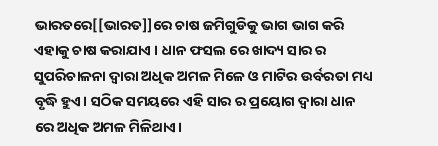ଭାରତରେ[[ଭାରତ]]ରେ ଚାଷ ଜମିଗୁଡିକୁ ଭାଗ ଭାଗ କରି ଏହାକୁ ଚାଷ କରାଯାଏ । ଧାନ ଫସଲ ରେ ଖାଦ୍ୟ ସାର ର ସୁପରିଚାଳନା ଦ୍ଵାରା ଅଧିକ ଅମଳ ମିଳେ ଓ ମାଟିର ଉର୍ବରତା ମଧ୍ୟ ବୃଦ୍ଧି ହୁଏ। ସଠିକ ସମୟରେ ଏହି ସାର ର ପ୍ରୟୋଗ ଦ୍ଵାରା ଧାନ ରେ ଅଧିକ ଅମଳ ମିଳିଥାଏ।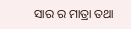ସାର ର ମାତ୍ରା ତଥା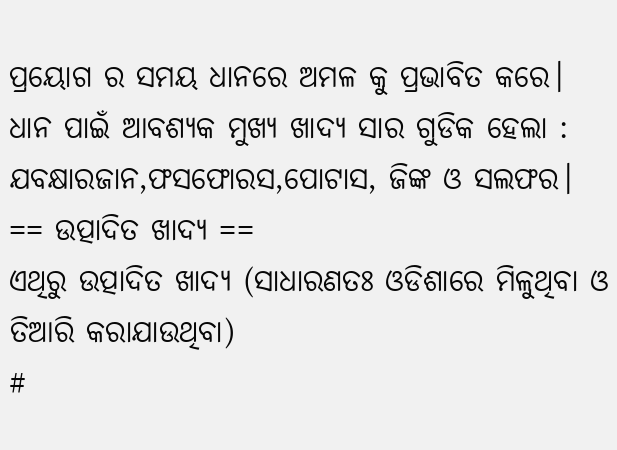ପ୍ରୟୋଗ ର ସମୟ ଧାନରେ ଅମଳ କୁ ପ୍ରଭାବିତ କରେ। ଧାନ ପାଇଁ ଆବଶ୍ୟକ ମୁଖ୍ୟ ଖାଦ୍ୟ ସାର ଗୁଡିକ ହେଲା : ଯବକ୍ଷାରଜାନ,ଫସଫୋରସ,ପୋଟାସ, ଜିଙ୍କ ଓ ସଲଫର।
== ଉତ୍ପାଦିତ ଖାଦ୍ୟ ==
ଏଥିରୁ ଉତ୍ପାଦିତ ଖାଦ୍ୟ (ସାଧାରଣତଃ ଓଡିଶାରେ ମିଳୁଥିବା ଓ ତିଆରି କରାଯାଉଥିବା)
#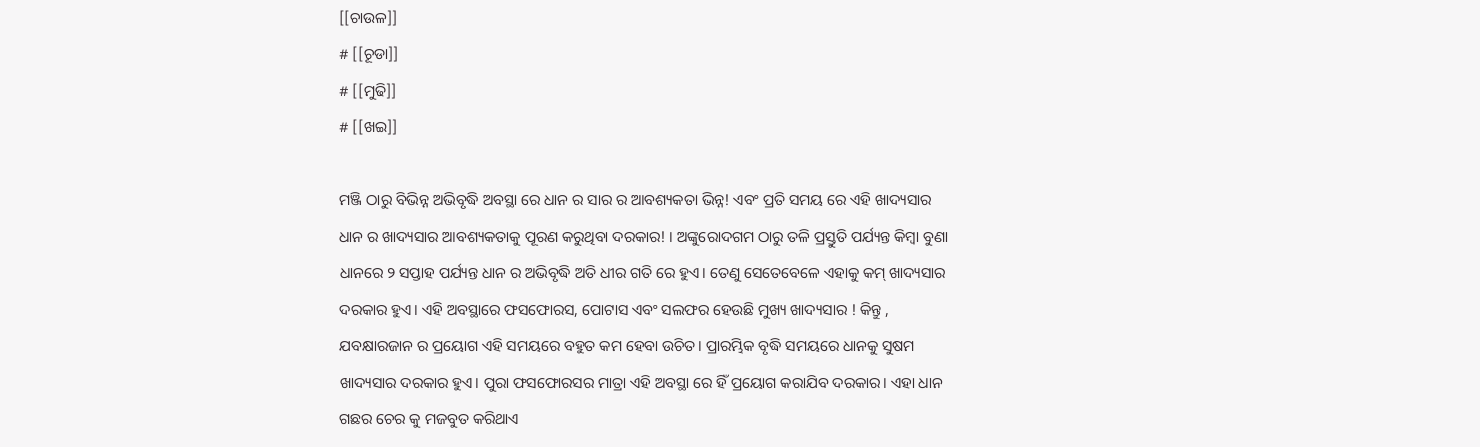[[ଚାଉଳ]]
# [[ଚୂଡା]]
# [[ମୁଢି]]
# [[ଖଇ]]

ମଞ୍ଜି ଠାରୁ ବିଭିନ୍ନ ଅଭିବୃଦ୍ଧି ଅବସ୍ଥା ରେ ଧାନ ର ସାର ର ଆବଶ୍ୟକତା ଭିନ୍ନ! ଏବଂ ପ୍ରତି ସମୟ ରେ ଏହି ଖାଦ୍ୟସାର ଧାନ ର ଖାଦ୍ୟସାର ଆବଶ୍ୟକତାକୁ ପୂରଣ କରୁଥିବା ଦରକାର! । ଅଙ୍କୁରୋଦଗମ ଠାରୁ ତଳି ପ୍ରସ୍ତୁତି ପର୍ଯ୍ୟନ୍ତ କିମ୍ବା ବୁଣା ଧାନରେ ୨ ସପ୍ତାହ ପର୍ଯ୍ୟନ୍ତ ଧାନ ର ଅଭିବୃଦ୍ଧି ଅତି ଧୀର ଗତି ରେ ହୁଏ। ତେଣୁ ସେତେବେଳେ ଏହାକୁ କମ୍ ଖାଦ୍ୟସାର ଦରକାର ହୁଏ। ଏହି ଅବସ୍ଥାରେ ଫସଫୋରସ, ପୋଟାସ ଏବଂ ସଲଫର ହେଉଛି ମୁଖ୍ୟ ଖାଦ୍ୟସାର ! କିନ୍ତୁ , ଯବକ୍ଷାରଜାନ ର ପ୍ରୟୋଗ ଏହି ସମୟରେ ବହୁତ କମ ହେବା ଉଚିତ। ପ୍ରାରମ୍ଭିକ ବୃଦ୍ଧି ସମୟରେ ଧାନକୁ ସୁଷମ ଖାଦ୍ୟସାର ଦରକାର ହୁଏ। ପୁରା ଫସଫୋରସର ମାତ୍ରା ଏହି ଅବସ୍ଥା ରେ ହିଁ ପ୍ରୟୋଗ କରାଯିବ ଦରକାର। ଏହା ଧାନ ଗଛର ଚେର କୁ ମଜବୁତ କରିଥାଏ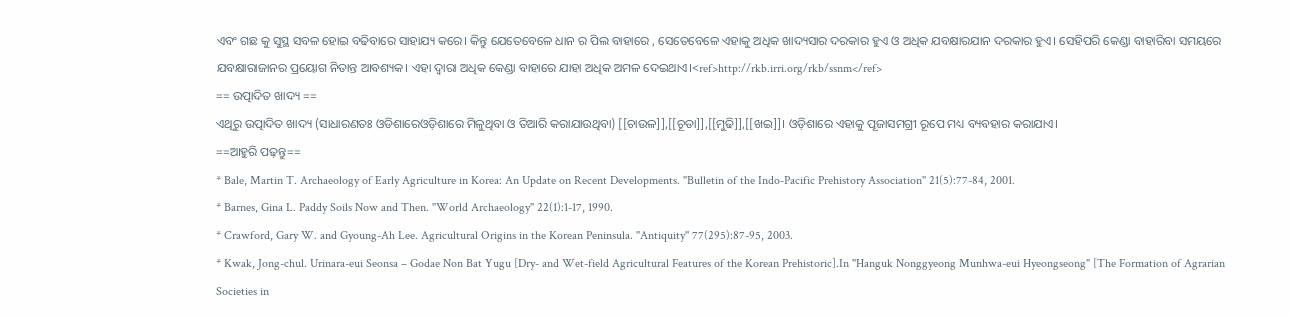ଏବଂ ଗଛ କୁ ସୁସ୍ଥ ସବଳ ହୋଇ ବଢିବାରେ ସାହାଯ୍ୟ କରେ। କିନ୍ତୁ ଯେତେବେଳେ ଧାନ ର ପିଲ ବାହାରେ , ସେତେବେଳେ ଏହାକୁ ଅଧିକ ଖାଦ୍ୟସାର ଦରକାର ହୁଏ ଓ ଅଧିକ ଯବକ୍ଷାରଯାନ ଦରକାର ହୁଏ। ସେହିପରି କେଣ୍ଡା ବାହାରିବା ସମୟରେ ଯବକ୍ଷାରାଜାନର ପ୍ରୟୋଗ ନିତାନ୍ତ ଆବଶ୍ୟକ। ଏହା ଦ୍ଵାରା ଅଧିକ କେଣ୍ଡା ବାହାରେ ଯାହା ଅଧିକ ଅମଳ ଦେଇଥାଏ।<ref>http://rkb.irri.org/rkb/ssnm</ref>
== ଉତ୍ପାଦିତ ଖାଦ୍ୟ ==
ଏଥିରୁ ଉତ୍ପାଦିତ ଖାଦ୍ୟ (ସାଧାରଣତଃ ଓଡିଶାରେଓଡ଼ିଶାରେ ମିଳୁଥିବା ଓ ତିଆରି କରାଯାଉଥିବା) [[ଚାଉଳ]],[[ଚୂଡା]],[[ମୁଢି]],[[ଖଇ]]। ଓଡ଼ିଶାରେ ଏହାକୁ ପୂଜାସମଗ୍ରୀ ରୂପେ ମଧ୍ୟ ବ୍ୟବହାର କରାଯାଏ।
==ଆହୁରି ପଢ଼ନ୍ତୁ==
* Bale, Martin T. Archaeology of Early Agriculture in Korea: An Update on Recent Developments. ''Bulletin of the Indo-Pacific Prehistory Association'' 21(5):77-84, 2001.
* Barnes, Gina L. Paddy Soils Now and Then. ''World Archaeology'' 22(1):1-17, 1990.
* Crawford, Gary W. and Gyoung-Ah Lee. Agricultural Origins in the Korean Peninsula. ''Antiquity'' 77(295):87-95, 2003.
* Kwak, Jong-chul. Urinara-eui Seonsa – Godae Non Bat Yugu [Dry- and Wet-field Agricultural Features of the Korean Prehistoric].In ''Hanguk Nonggyeong Munhwa-eui Hyeongseong'' [The Formation of Agrarian Societies in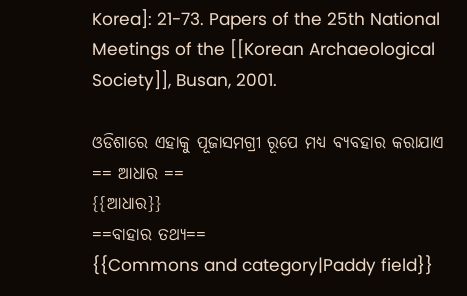Korea]: 21-73. Papers of the 25th National Meetings of the [[Korean Archaeological Society]], Busan, 2001.

ଓଡିଶାରେ ଏହାକୁ ପୂଜାସମଗ୍ରୀ ରୂପେ ମଧ୍ୟ ବ୍ୟବହାର କରାଯାଏ
== ଆଧାର ==
{{ଆଧାର}}
==ବାହାର ତଥ୍ଯ==
{{Commons and category|Paddy field}}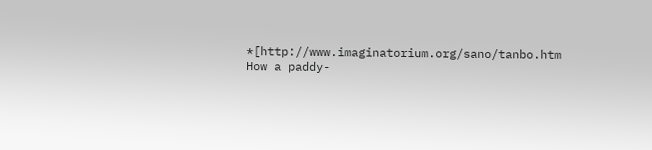*[http://www.imaginatorium.org/sano/tanbo.htm How a paddy-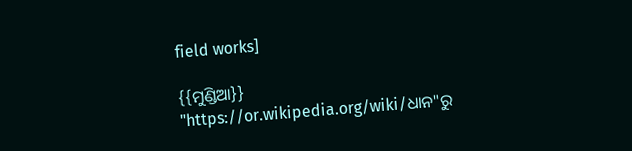field works]

{{ମୁଣ୍ଡିଆ}}
"https://or.wikipedia.org/wiki/ଧାନ"ରୁ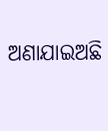ଅଣାଯାଇଅଛି